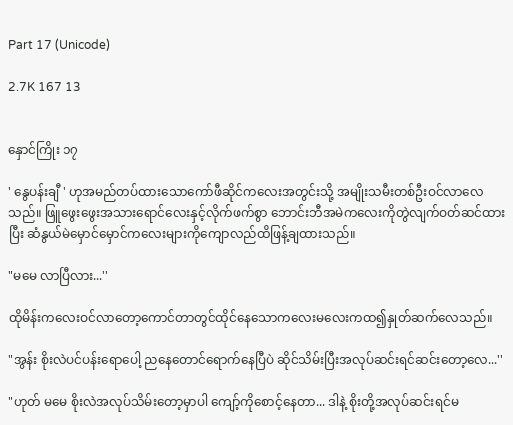Part 17 (Unicode)

2.7K 167 13


နှောင်ကြိုး ၁၇

' နွေပန်းချီ ' ဟုအမည်တပ်ထားသောကော်ဖီဆိုင်ကလေးအတွင်းသို့ အမျိုးသမီးတစ်ဦးဝင်လာလေသည်။ ဖြူဖွေးဖွေးအသားရောင်လေးနှင့်လိုက်ဖက်စွာ ဘောင်းဘီအမဲကလေးကိုတွဲလျက်ဝတ်ဆင်ထားပြီး ဆံနွယ်မဲမှောင်မှောင်ကလေးများကိုကျောလည်ထိဖြန့်ချထားသည်။

"မမေ လာပြီလား...''

ထိုမိန်းကလေးဝင်လာတော့ကောင်တာတွင်ထိုင်နေသောကလေးမလေးကထ၍နှုတ်ဆက်လေသည်။

"အွန်း စိုးလဲပင်ပန်းရောပေါ့ ညနေတောင်ရောက်နေပြီပဲ ဆိုင်သိမ်းပြီးအလုပ်ဆင်းရင်ဆင်းတော့လေ...''

"ဟုတ် မမေ စိုးလဲအလုပ်သိမ်းတော့မှာပါ ကျော့်ကိုစောင့်နေတာ... ဒါနဲ့ စိုးတို့အလုပ်ဆင်းရင်မ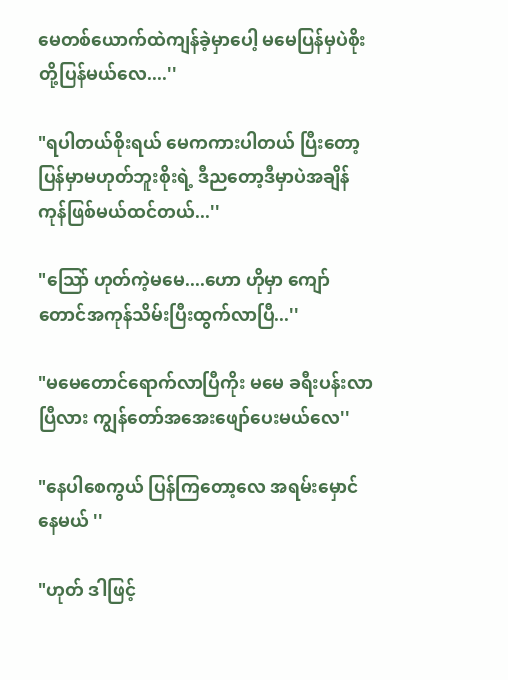မေတစ်ယောက်ထဲကျန်ခဲ့မှာပေါ့ မမေပြန်မှပဲစိုးတို့ပြန်မယ်လေ....''

"ရပါတယ်စိုးရယ် မေကကားပါတယ် ပြီးတော့ပြန်မှာမဟုတ်ဘူးစိုးရဲ့ ဒီညတော့ဒီမှာပဲအချိန်ကုန်ဖြစ်မယ်ထင်တယ်...''

"သြော် ဟုတ်ကဲ့မမေ....ဟော ဟိုမှာ ကျော်တောင်အကုန်သိမ်းပြီးထွက်လာပြီ...''

"မမေတောင်ရောက်လာပြီကိုး မမေ ခရီးပန်းလာပြီလား ကျွန်တော်အအေးဖျော်ပေးမယ်လေ''

"နေပါစေကွယ် ပြန်ကြတော့လေ အရမ်းမှောင်နေမယ် ''

"ဟုတ် ဒါဖြင့်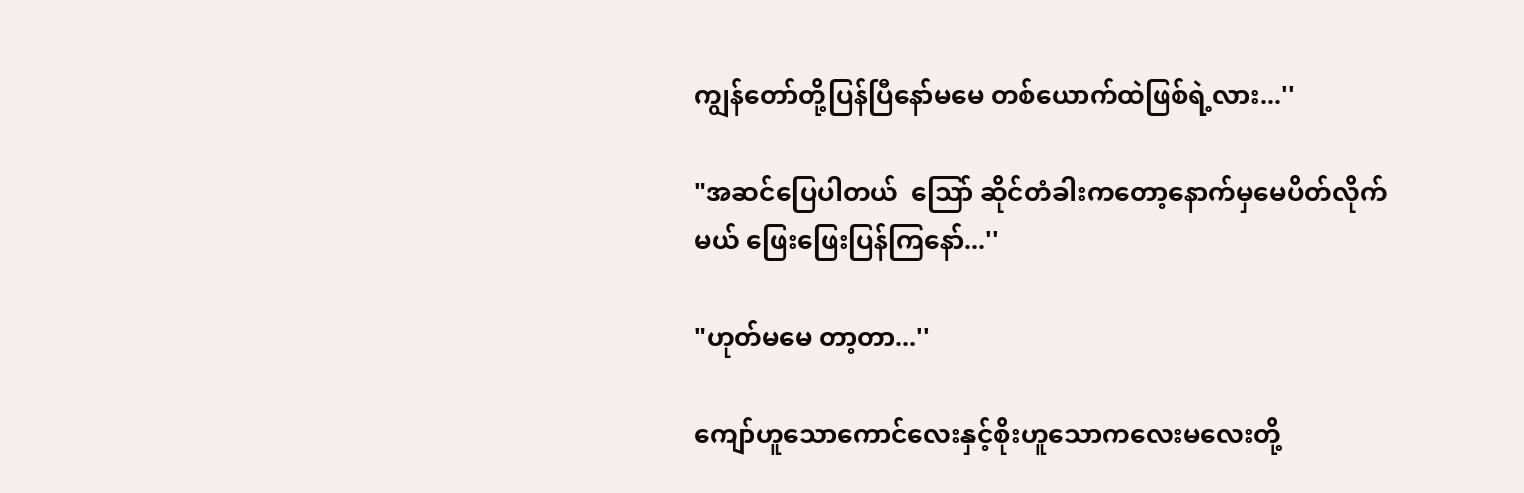ကျွန်တော်တို့ပြန်ပြီနော်မမေ တစ်ယောက်ထဲဖြစ်ရဲ့လား...''

"အဆင်ပြေပါတယ်  သြော် ဆိုင်တံခါးကတော့နောက်မှမေပိတ်လိုက်မယ် ဖြေးဖြေးပြန်ကြနော်...''

"ဟုတ်မမေ တာ့တာ...''

ကျော်ဟူသောကောင်လေးနှင့်စိုးဟူသောကလေးမလေးတို့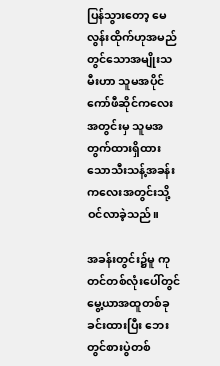ပြန်သွားတော့ မေလွန်းထိုက်ဟုအမည်တွင်သောအမျိုးသမီးဟာ သူမအပိုင်ကော်ဖီဆိုင်ကလေးအတွင်းမှ သူမအတွက်ထားရှိထားသောသီးသန့်အခန်းကလေးအတွင်းသို့ဝင်လာခဲ့သည်။

အခန်းတွင်း၌မူ ကုတင်တစ်လုံးပေါ်တွင်မွေ့ယာအထူတစ်ခုခင်းထားပြီး ဘေးတွင်စားပွဲတစ်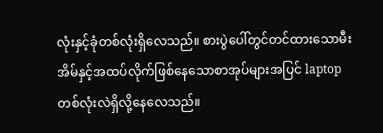လုံးနှင့်ခုံတစ်လုံးရှိလေသည်။ စားပွဲပေါ်တွင်တင်ထားသောမီးအိမ်နှင့်အထပ်လိုက်ဖြစ်နေသောစာအုပ်များအပြင် laptop တစ်လုံးလဲရှိလို့နေလေသည်။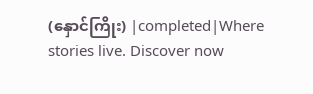(နှောင်ကြိုး) |completed|Where stories live. Discover now